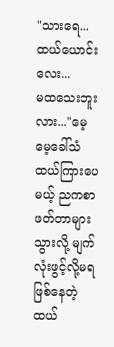"သားရေ... ထယ်ယောင်းလေး...
မထသေးဘူးလား..."မေ့မေ့ခေါ်သံထယ်ကြားပေမယ့် ညကစာဖတ်တာများသွားလို့ မျက်လုံးဖွင့်လို့မရဖြစ်နေတဲ့ထယ်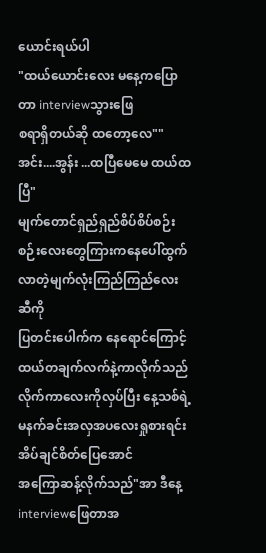ယောင်းရယ်ပါ
"ထယ်ယောင်းလေး မနေ့ကပြောတာ interviewသွားဖြေ
စရာရှိတယ်ဆို ထတော့လေ""အင်း....အွန်း ...ထပြီမေမေ ထယ်ထပြီ"
မျက်တောင်ရှည်ရှည်စိပ်စိပ်စဉ်းစဉ်းလေးတွေကြားကနေပေါ်ထွက်လာတဲ့မျက်လုံးကြည်ကြည်လေးဆီကို
ပြတင်းပေါက်က နေရောင်ကြောင့်
ထယ်တချက်လက်နဲ့ကာလိုက်သည်
လိုက်ကာလေးကိုလှပ်ပြီး နေ့သစ်ရဲ့မနက်ခင်းအလှအပလေးရှုစားရင်းအိပ်ချင်စိတ်ပြေအောင်
အကြောဆန့်လိုက်သည်"အာ ဒီနေ့interviewဖြေတာအ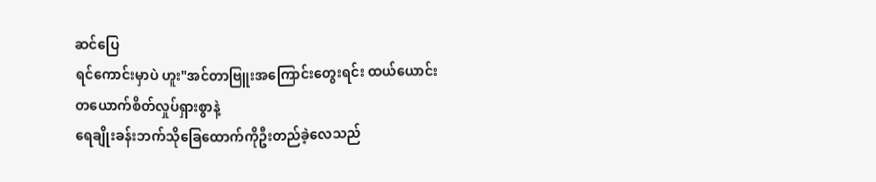ဆင်ပြေ
ရင်ကောင်းမှာပဲ ဟူး"အင်တာဗြူးအကြောင်းတွေးရင်း ထယ်ယောင်း
တယောက်စိတ်လှုပ်ရှားစွာနဲ့
ရေချိုးခန်းဘက်သိုခြေထောက်ကိုဦးတည်ခဲ့လေသည်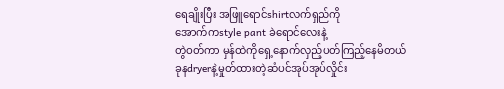ရေချိုးပြီး အဖြူရောင်shirtလက်ရှည်ကို
အောက်ကstyle pant ခဲရောင်လေးနဲ့
တွဲဝတ်ကာ မှန်ထဲကိုရှေ့နောက်လှည့်ပတ်ကြည့်နေမိတယ်
ခုနdryerနဲ့မှုတ်ထားတဲ့ဆံပင်အုပ်အုပ်လှိုင်း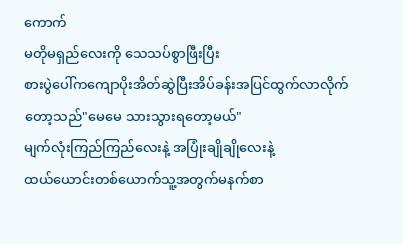ကောက်
မတိုမရှည်လေးကို သေသပ်စွာဖြီးပြီး
စားပွဲပေါ်ကကျောပိုးအိတ်ဆွဲပြီးအိပ်ခန်းအပြင်ထွက်လာလိုက်တော့သည်"မေမေ သားသွားရတော့မယ်"
မျက်လုံးကြည်ကြည်လေးနဲ့ အပြုံးချိုချိုလေးနဲ့
ထယ်ယောင်းတစ်ယောက်သူ့အတွက်မနက်စာ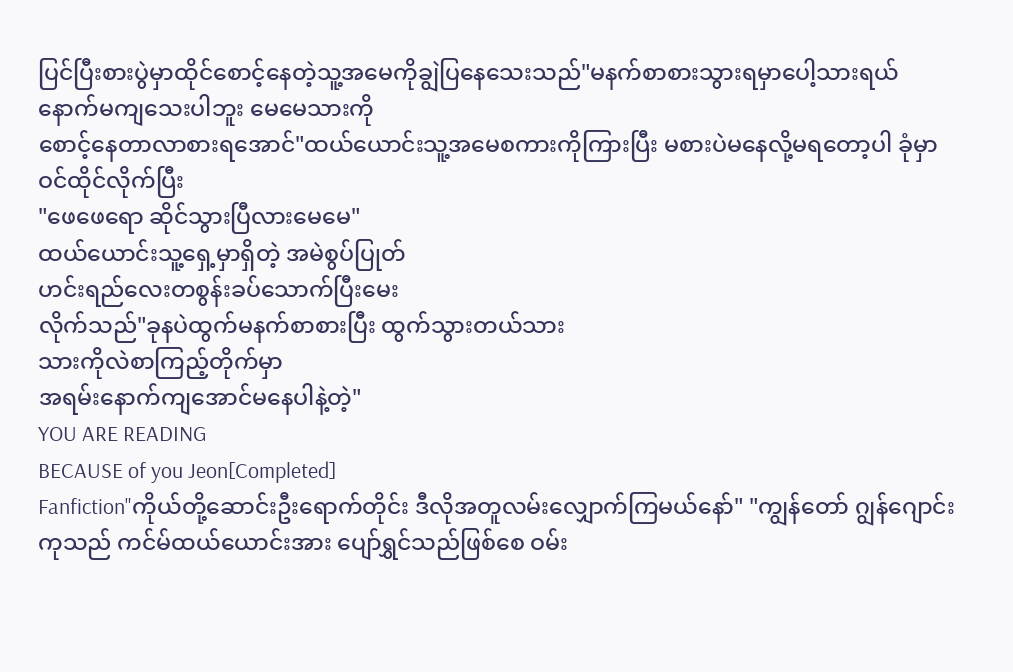ပြင်ပြီးစားပွဲမှာထိုင်စောင့်နေတဲ့သူ့အမေကိုချွဲပြနေသေးသည်"မနက်စာစားသွားရမှာပေါ့သားရယ်
နောက်မကျသေးပါဘူး မေမေသားကို
စောင့်နေတာလာစားရအောင်"ထယ်ယောင်းသူ့အမေစကားကိုကြားပြီး မစားပဲမနေလို့မရတော့ပါ ခုံမှာဝင်ထိုင်လိုက်ပြီး
"ဖေဖေရော ဆိုင်သွားပြီလားမေမေ"
ထယ်ယောင်းသူ့ရှေ့မှာရှိတဲ့ အမဲစွပ်ပြုတ်
ဟင်းရည်လေးတစွန်းခပ်သောက်ပြီးမေး
လိုက်သည်"ခုနပဲထွက်မနက်စာစားပြီး ထွက်သွားတယ်သား
သားကိုလဲစာကြည့်တိုက်မှာ
အရမ်းနောက်ကျအောင်မနေပါနဲ့တဲ့"
YOU ARE READING
BECAUSE of you Jeon[Completed]
Fanfiction"ကိုယ်တို့ဆောင်းဦးရောက်တိုင်း ဒီလိုအတူလမ်းလျှောက်ကြမယ်နော်" "ကျွန်တော် ဂျွန်ဂျောင်းကုသည် ကင်မ်ထယ်ယောင်းအား ပျော်ရွှင်သည်ဖြစ်စေ ဝမ်း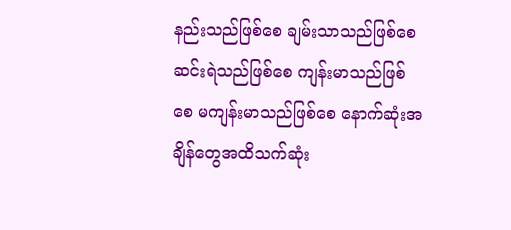နည်းသည်ဖြစ်စေ ချမ်းသာသည်ဖြစ်စေ ဆင်းရဲသည်ဖြစ်စေ ကျန်းမာသည်ဖြစ်စေ မကျန်းမာသည်ဖြစ်စေ နောက်ဆုံးအချိန်တွေအထိသက်ဆုံး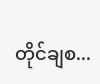တိုင်ချစ...